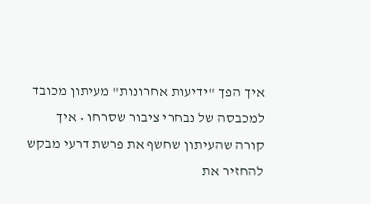איך הפך "ידיעות אחרונות" מעיתון מכובד למכבסה של נבחרי ציבור שסרחו • איך קורה שהעיתון שחשף את פרשת דרעי מבקש להחזיר את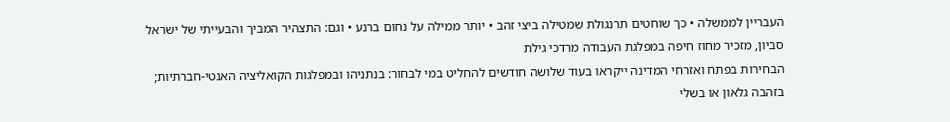העבריין לממשלה • כך שוחטים תרנגולת שמטילה ביצי זהב • יותר ממילה על נחום ברנע • וגם: התצהיר המביך והבעייתי של ישראל סביון, מזכיר מחוז חיפה במפלגת העבודה מרדכי גילת
הבחירות בפתח ואזרחי המדינה ייקראו בעוד שלושה חודשים להחליט במי לבחור: בנתניהו ובמפלגות הקואליציה האנטי-חברתיות; בזהבה גלאון או בשלי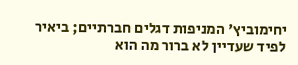יחימוביץ' המניפות דגלים חברתיים; ביאיר לפיד שעדיין לא ברור מה הוא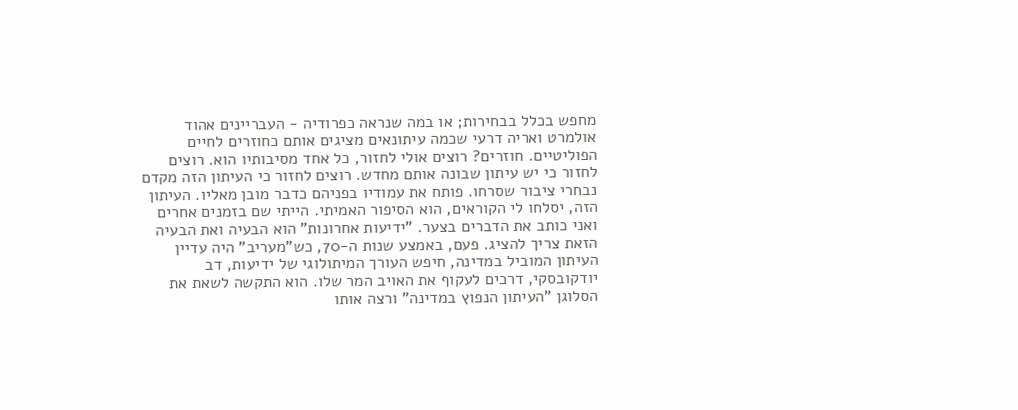מחפש בכלל בבחירות; או במה שנראה כפרודיה - העבריינים אהוד אולמרט ואריה דרעי שכמה עיתונאים מציגים אותם כחוזרים לחיים הפוליטיים. חוזרים? רוצים אולי לחזור, כל אחד מסיבותיו הוא. רוצים לחזור כי יש עיתון שבונה אותם מחדש. רוצים לחזור כי העיתון הזה מקדם נבחרי ציבור שסרחו. פותח את עמודיו בפניהם כדבר מובן מאליו. העיתון הזה, יסלחו לי הקוראים, הוא הסיפור האמיתי. הייתי שם בזמנים אחרים ואני כותב את הדברים בצער. "ידיעות אחרונות" הוא הבעיה ואת הבעיה הזאת צריך להציג. פעם, באמצע שנות ה-70, כש"מעריב" היה עדיין העיתון המוביל במדינה, חיפש העורך המיתולוגי של ידיעות, דב יודקובסקי, דרכים לעקוף את האויב המר שלו. הוא התקשה לשאת את הסלוגן "העיתון הנפוץ במדינה" ורצה אותו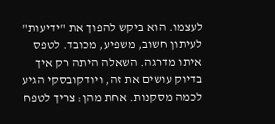לעצמו. הוא ביקש להפוך את "ידיעות" לעיתון חשוב, משפיע, מכובד. לטפס איתו מדרגה. השאלה היתה רק איך בדיוק עושים את זה, ויודקובסקי הגיע לכמה מסקנות. אחת מהן: צריך לטפח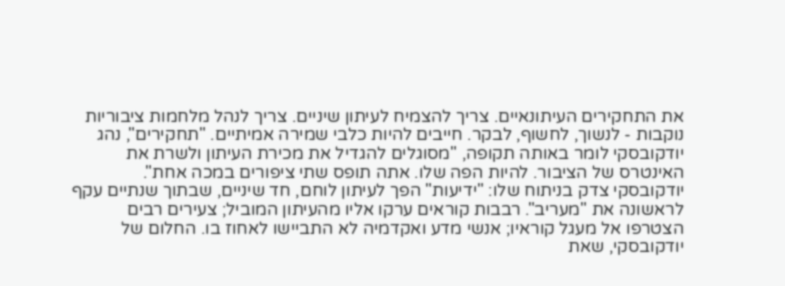את התחקירים העיתונאיים. צריך להצמיח לעיתון שיניים. צריך לנהל מלחמות ציבוריות נוקבות - לנשוך, לחשוף, לבקר. חייבים להיות כלבי שמירה אמיתיים. "תחקירים", נהג יודקובסקי לומר באותה תקופה, "מסוגלים להגדיל את מכירת העיתון ולשרת את האינטרס של הציבור. להיות הפה שלו. אתה תופס שתי ציפורים במכה אחת". יודקובסקי צדק בניתוח שלו: "ידיעות" הפך לעיתון לוחם, חד שיניים, שבתוך שנתיים עקף לראשונה את "מעריב". רבבות קוראים ערקו אליו מהעיתון המוביל; צעירים רבים הצטרפו אל מעגל קוראיו; אנשי מדע ואקדמיה לא התביישו לאחוז בו. החלום של יודקובסקי, שאת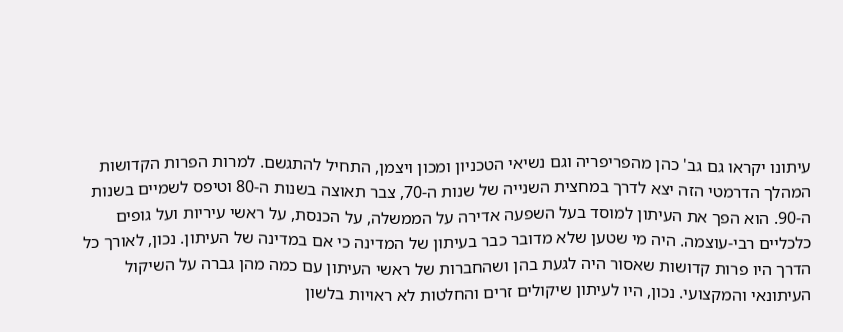עיתונו יקראו גם גב' כהן מהפריפריה וגם נשיאי הטכניון ומכון ויצמן, התחיל להתגשם. למרות הפרות הקדושות המהלך הדרמטי הזה יצא לדרך במחצית השנייה של שנות ה-70, צבר תאוצה בשנות ה-80 וטיפס לשמיים בשנות ה-90. הוא הפך את העיתון למוסד בעל השפעה אדירה על הממשלה, על הכנסת, על ראשי עיריות ועל גופים כלכליים רבי-עוצמה. היה מי שטען שלא מדובר כבר בעיתון של המדינה כי אם במדינה של העיתון. נכון, לאורך כל הדרך היו פרות קדושות שאסור היה לגעת בהן ושהחברות של ראשי העיתון עם כמה מהן גברה על השיקול העיתונאי והמקצועי. נכון, היו לעיתון שיקולים זרים והחלטות לא ראויות בלשון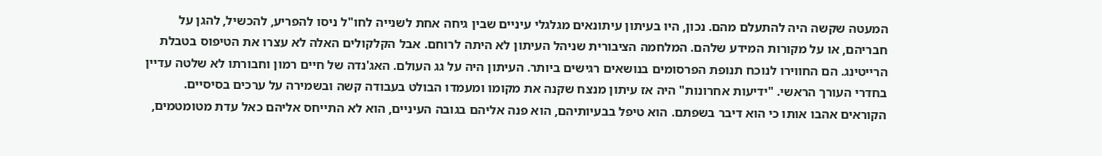המעטה שקשה היה להתעלם מהם. נכון, היו בעיתון עיתונאים מגלגלי עיניים שבין גיחה אחת לשנייה לחו"ל ניסו להפריע, להכשיל, להגן על חבריהם, או על מקורות המידע שלהם. המלחמה הציבורית שניהל העיתון לא היתה לרוחם. אבל הקלקולים האלה לא עצרו את הטיפוס בטבלת הרייטינג. הם החווירו לנוכח תנופת הפרסומים בנושאים רגישים ביותר. העיתון היה על גג העולם. האג'נדה של חיים רמון וחבורתו לא שלטה עדיין בחדרי העורך הראשי. "ידיעות אחרונות" היה אז עיתון מנצח שקנה את מקומו ומעמדו הבולט בעבודה קשה ובשמירה על ערכים בסיסיים. הקוראים אהבו אותו כי הוא דיבר בשפתם. הוא טיפל בבעיותיהם, הוא פנה אליהם בגובה העיניים, הוא לא התייחס אליהם כאל עדת מטומטמים,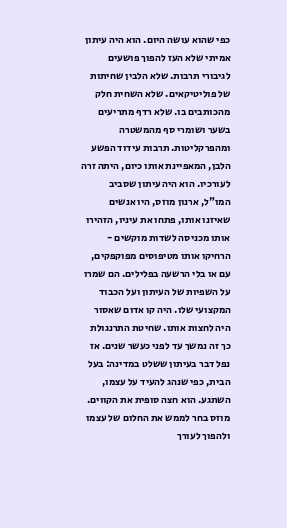כפי שהוא עושה היום. הוא היה עיתון אמיתי שלא העז להפוך פושעים לגיבורי תרבות. שלא הלבין שחיתות של פוליטיקאים. שלא השחית חלק מהכותבים בו. שלא רדף מתריעים בשער ושומרי סף מהמשטרה ומהפרקליטות. תרבות עידוד הפשע הלבן, המאפיינת אותו כיום, היתה זרה לעורכיו. הוא היה עיתון שסביב המו"ל, ארנון מוזס, היו אנשים שאיזנו אותו, פתחו את עיניו, הזהירו אותו מכניסה לשדות מוקשים - הרחיקו אותו מטיפוסים מפוקפקים, עם או בלי הרשעה בפלילים. הם שמרו על השפיות של העיתון ועל הכבוד המקצועי שלו. היה קו אדום שאסור היה לחצות אותו. שחיטת התרנגולת כך זה נמשך עד לפני כעשר שנים. אז נפל דבר בעיתון ששלט במדינה: בעל הבית, כפי שנהג להעיד על עצמו, השתגע. הוא חצה סופית את הקווים. מוזס בחר לממש את החלום של עצמו ולהפוך לעורך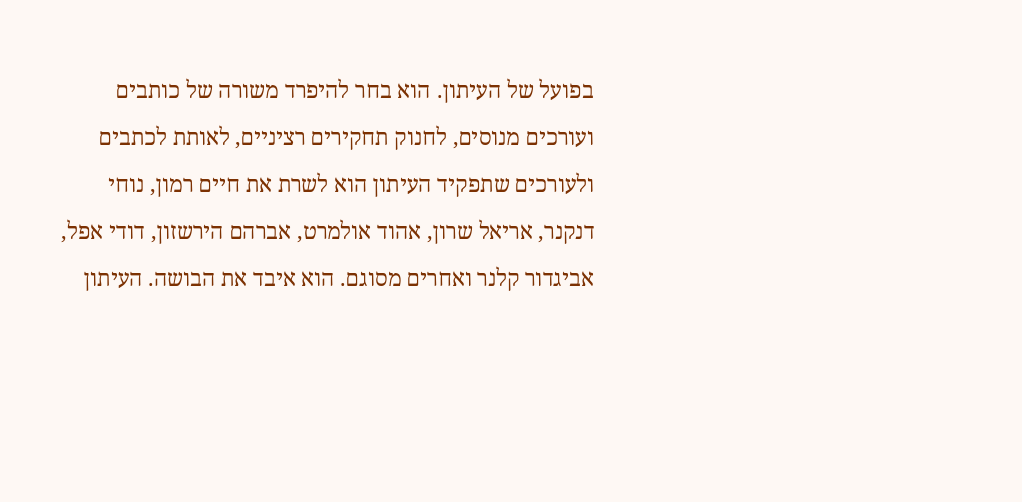בפועל של העיתון. הוא בחר להיפרד משורה של כותבים ועורכים מנוסים, לחנוק תחקירים רציניים, לאותת לכתבים ולעורכים שתפקיד העיתון הוא לשרת את חיים רמון, נוחי דנקנר, אריאל שרון, אהוד אולמרט, אברהם הירשזון, דודי אפל, אביגדור קלנר ואחרים מסוגם. הוא איבד את הבושה. העיתון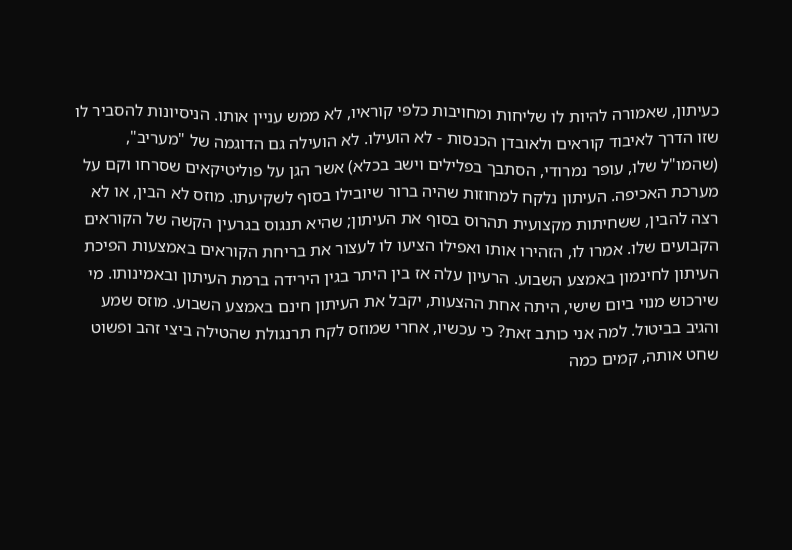כעיתון, שאמורה להיות לו שליחות ומחויבות כלפי קוראיו, לא ממש עניין אותו. הניסיונות להסביר לו שזו הדרך לאיבוד קוראים ולאובדן הכנסות - לא הועילו. לא הועילה גם הדוגמה של "מעריב", (שהמו"ל שלו, עופר נמרודי, הסתבך בפלילים וישב בכלא) אשר הגן על פוליטיקאים שסרחו וקם על מערכת האכיפה. העיתון נלקח למחוזות שהיה ברור שיובילו בסוף לשקיעתו. מוזס לא הבין, או לא רצה להבין, ששחיתות מקצועית תהרוס בסוף את העיתון; שהיא תנגוס בגרעין הקשה של הקוראים הקבועים שלו. אמרו לו, הזהירו אותו ואפילו הציעו לו לעצור את בריחת הקוראים באמצעות הפיכת העיתון לחינמון באמצע השבוע. הרעיון עלה אז בין היתר בגין הירידה ברמת העיתון ובאמינותו. מי שירכוש מנוי ביום שישי, היתה אחת ההצעות, יקבל את העיתון חינם באמצע השבוע. מוזס שמע והגיב בביטול. למה אני כותב זאת? כי עכשיו, אחרי שמוזס לקח תרנגולת שהטילה ביצי זהב ופשוט שחט אותה, קמים כמה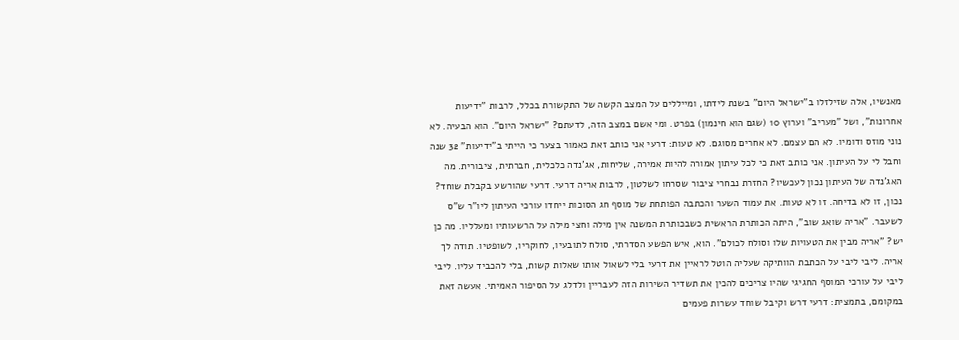מאנשיו, אלה שזילזלו ב"ישראל היום" בשנת לידתו, ומייללים על המצב הקשה של התקשורת בכלל, לרבות "ידיעות אחרונות", ושל "מעריב" וערוץ 10 (שגם הוא חינמון) בפרט. ומי אשם במצב הזה, לדעתם? "ישראל היום". הוא הבעיה. לא נוני מוזס ודומיו. לא הם עצמם. לא אחרים מסוגם. לא טעות: דרעי אני כותב זאת כאמור בצער כי הייתי ב"ידיעות" 32 שנה וחבל לי על העיתון. אני כותב זאת כי לכל עיתון אמורה להיות אמירה, שליחות, אג'נדה כלכלית, חברתית, ציבורית. מה האג'נדה של העיתון נכון לעכשיו? החזרת נבחרי ציבור שסרחו לשלטון, לרבות אריה דרעי. דרעי שהורשע בקבלת שוחד? נכון, זו לא בדיחה. זו לא טעות. את עמוד השער והכתבה הפותחת של מוסף חג הסוכות ייחדו עורכי העיתון ליו"ר ש"ס לשעבר. "אריה שואג שוב", היתה הכותרת הראשית כשבכותרת המשנה אין מילה וחצי מילה על הרשעותיו ומעלליו. מה כן יש? "אריה מבין את הטעויות שלו וסולח לכולם". הוא, איש הפשע הסדרתי, סולח לתובעיו, לחוקריו, לשופטיו. תודה לך אריה. ליבי ליבי על הכתבת הוותיקה שעליה הוטל לראיין את דרעי בלי לשאול אותו שאלות קשות, בלי להכביד עליו. ליבי ליבי על עורכי המוסף החגיגי שהיו צריכים להכין את תשדיר השירות הזה לעבריין ולדלג על הסיפור האמיתי. אעשה זאת במקומם, בתמצית: דרעי דרש וקיבל שוחד עשרות פעמים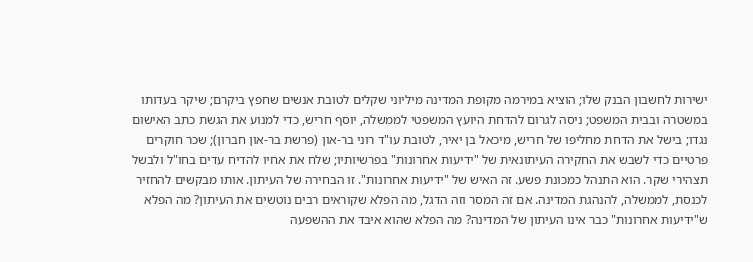ישירות לחשבון הבנק שלו; הוציא במירמה מקופת המדינה מיליוני שקלים לטובת אנשים שחפץ ביקרם; שיקר בעדותו במשטרה ובבית המשפט; ניסה לגרום להדחת היועץ המשפטי לממשלה, יוסף חריש, כדי למנוע את הגשת כתב האישום נגדו; בישל את הדחת מחליפו של חריש, מיכאל בן יאיר, לטובת עו"ד רוני בר-און (פרשת בר-און חברון); שכר חוקרים פרטיים כדי לשבש את החקירה העיתונאית של "ידיעות אחרונות" בפרשיותיו; שלח את אחיו להדיח עדים בחו"ל ולבשל תצהירי שקר. הוא התנהל כמכונת פשע. זה האיש של "ידיעות אחרונות". זו הבחירה של העיתון. אותו מבקשים להחזיר לכנסת, לממשלה, להנהגת המדינה. אם זה המסר וזה הדגל, מה הפלא שקוראים רבים נוטשים את העיתון? מה הפלא ש"ידיעות אחרונות" כבר אינו העיתון של המדינה? מה הפלא שהוא איבד את ההשפעה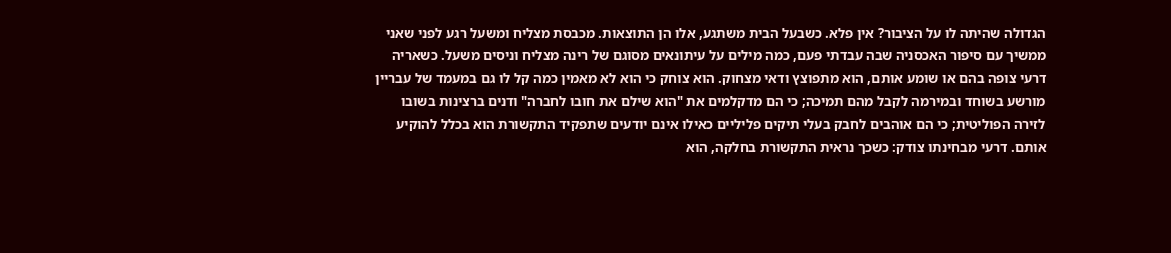הגדולה שהיתה לו על הציבור? אין פלא. כשבעל הבית משתגע, אלו הן התוצאות. מכבסת מצליח ומשעל רגע לפני שאני ממשיך עם סיפור האכסניה שבה עבדתי פעם, כמה מילים על עיתונאים מסוגם של רינה מצליח וניסים משעל. כשאריה דרעי צופה בהם או שומע אותם, הוא מתפוצץ ודאי מצחוק. הוא צוחק כי הוא לא מאמין כמה קל לו גם במעמד של עבריין מורשע בשוחד ובמירמה לקבל מהם תמיכה; כי הם מדקלמים את "הוא שילם את חובו לחברה" ודנים ברצינות בשובו לזירה הפוליטית; כי הם אוהבים לחבק בעלי תיקים פליליים כאילו אינם יודעים שתפקיד התקשורת הוא בכלל להוקיע אותם. דרעי מבחינתו צודק: כשכך נראית התקשורת בחלקה, הוא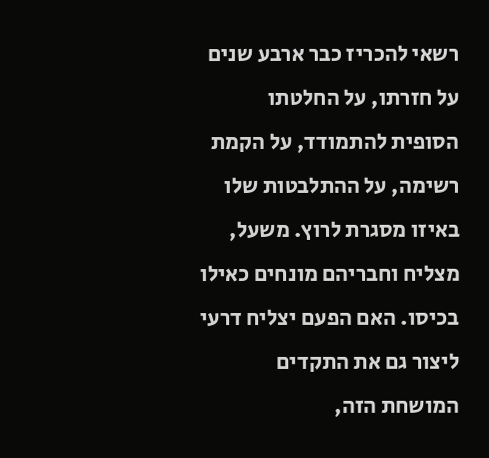רשאי להכריז כבר ארבע שנים על חזרתו, על החלטתו הסופית להתמודד, על הקמת רשימה, על ההתלבטות שלו באיזו מסגרת לרוץ. משעל, מצליח וחבריהם מונחים כאילו בכיסו. האם הפעם יצליח דרעי ליצור גם את התקדים המושחת הזה,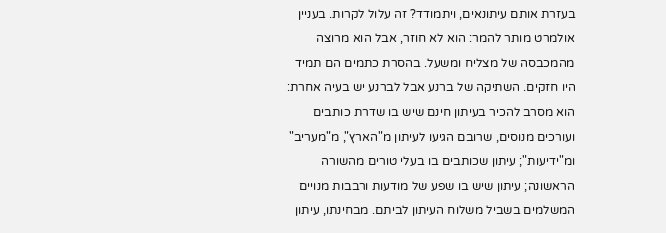בעזרת אותם עיתונאים, ויתמודד? זה עלול לקרות. בעניין אולמרט מותר להמר: הוא לא חוזר, אבל הוא מרוצה מהמכבסה של מצליח ומשעל. בהסרת כתמים הם תמיד היו חזקים. השתיקה של ברנע אבל לברנע יש בעיה אחרת: הוא מסרב להכיר בעיתון חינם שיש בו שדרת כותבים ועורכים מנוסים, שרובם הגיעו לעיתון מ"הארץ", מ"מעריב" ומ"ידיעות"; עיתון שכותבים בו בעלי טורים מהשורה הראשונה; עיתון שיש בו שפע של מודעות ורבבות מנויים המשלמים בשביל משלוח העיתון לביתם. מבחינתו, עיתון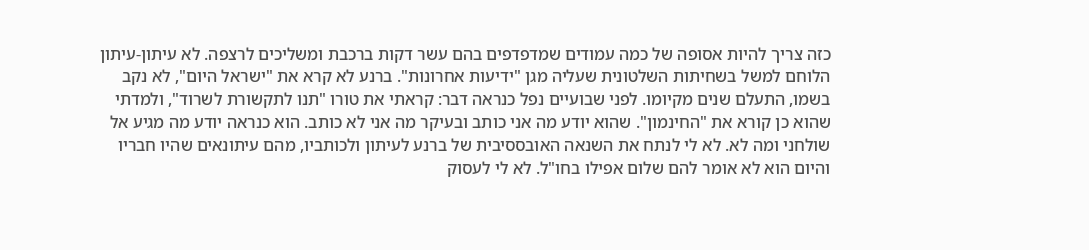כזה צריך להיות אסופה של כמה עמודים שמדפדפים בהם עשר דקות ברכבת ומשליכים לרצפה. לא עיתון-עיתון הלוחם למשל בשחיתות השלטונית שעליה מגן "ידיעות אחרונות". ברנע לא קרא את "ישראל היום", לא נקב בשמו, התעלם שנים מקיומו. לפני שבועיים נפל כנראה דבר: קראתי את טורו "תנו לתקשורת לשרוד", ולמדתי שהוא כן קורא את "החינמון". שהוא יודע מה אני כותב ובעיקר מה אני לא כותב. הוא כנראה יודע מה מגיע אל שולחני ומה לא. לא לי לנתח את השנאה האובססיבית של ברנע לעיתון ולכותביו, מהם עיתונאים שהיו חבריו והיום הוא לא אומר להם שלום אפילו בחו"ל. לא לי לעסוק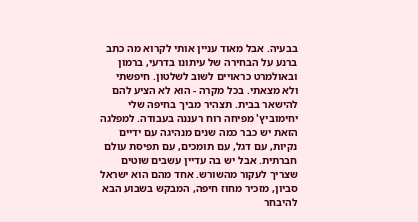בבעיה. אבל מאוד עניין אותי לקרוא מה כתב ברנע על הבחירה של עיתונו בדרעי, ברמון ובאולמרט כראויים לשוב לשלטון. חיפשתי ולא מצאתי. בכל מקרה - הוא לא הציע להם להישאר בבית. תצהיר מביך בחיפה שלי יחימוביץ' מפיחה רוח רעננה בעבודה. למפלגה הזאת יש כבר כמה שנים מנהיגה עם ידיים נקיות, עם דגל, עם תומכים, עם תפיסת עולם חברתית. אבל יש בה עדיין עשבים שוטים שצריך לעקור מהשורש. אחד מהם הוא ישראל סביון, מזכיר מחוז חיפה, המבקש בשבוע הבא להיבחר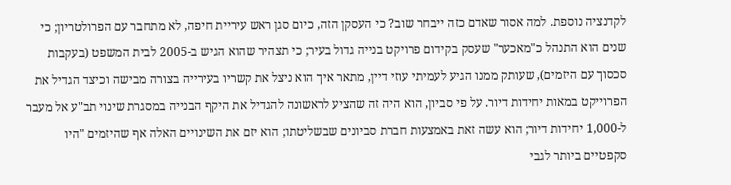לקדנציה נוספת. למה אסור שאדם כזה ייבחר שוב? כי העסקן הזה, כיום סגן ראש עיריית חיפה, לא מתחבר עם הפרולטריון; כי שנים הוא התנהל כ"מאכער" שעסק בקידום פרויקט בנייה גדול בעיר; כי תצהיר שהוא הגיש ב-2005 לבית המשפט (בעקבות סכסוך עם היזמים), שעותק ממנו הגיע לעמיתי עוזי דיין, מתאר איך הוא ניצל את קשריו בעירייה בצורה מבישה וכיצד הגדיל את הפרוייקט במאות יחידות דיור. על פי סביון, הוא היה זה שהציע לראשונה להגדיל את היקף הבנייה במסגרת שינוי תב"ע אל מעבר ל-1,000 יחידות דיור; הוא עשה זאת באמצעות חברת סביונים שבשליטתו; הוא יזם את השינויים האלה אף שהיזמים "היו סקפטיים ביותר לגבי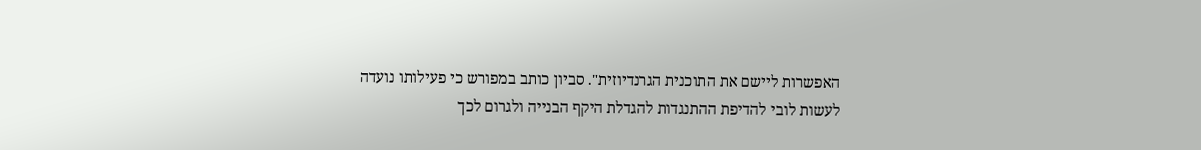האפשרות ליישם את התוכנית הגרנדיוזית". סביון כותב במפורש כי פעילותו נועדה לעשות לובי להדיפת ההתנגדות להגדלת היקף הבנייה ולגרום לכך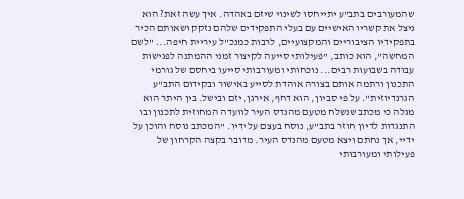שהמעורבים בתב"ע יתייחסו לשינוי שיזם באהדה. איך עשה זאת? הוא ניצל את קשריו האישיים עם בעלי התפקידים שלהם נזקק ושאותם הכיר בתפקידיו הציבוריים והמקצועיים, לרבות כמנכ"ל עיריית חיפה... "לשם המחשה", הוא כותב, "פעילותי סייעה לקיצור זמני ההמתנה לפגישות עבודה בשבועות רבים... נוכחותי ומעורבותי סייעו ביחסם של גורמי התכנון ורתמה אותם בצורה אוהדת לסייע באישור ובקידום התב"ע הגרנדיוזית". על פי סביון, הוא דחף, אירגן, יזם ובישל. בין היתר הוא מגלה כי מכתב שנשלח מטעם מהנדס העיר לוועדה המחוזית לתכנון ובו התנגדות לדיון חוזר בתב"ע, נוסח בעצם על ידיו. "המכתב נוסח והוכן על ידיי, אך נחתם ויצא מטעם מהנדס העיר. מדובר בקצה הקרחון של פעילותי ומעורבותי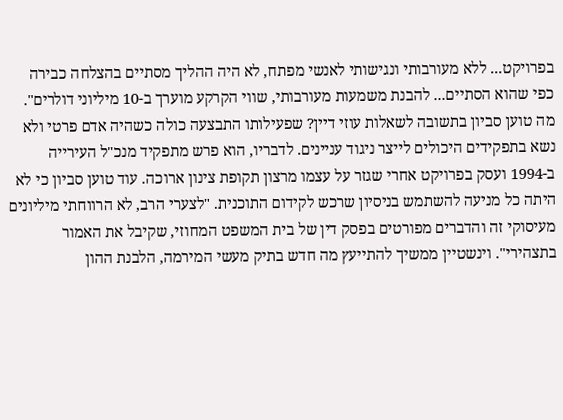בפרויקט... ללא מעורבותי ונגישותי לאנשי מפתח, לא היה ההליך מסתיים בהצלחה כבירה כפי שהוא הסתיים... להבנת משמעות מעורבותי, שווי הקרקע מוערך ב-10 מיליוני דולרים". מה טוען סביון בתשובה לשאלות עוזי דיין? שפעילותו התבצעה כולה כשהיה אדם פרטי ולא נשא בתפקידים היכולים לייצר ניגוד עניינים. לדבריו, הוא פרש מתפקיד מנכ"ל העירייה ב-1994 ועסק בפרויקט אחרי שגזר על עצמו מרצון תקופת צינון ארוכה. עוד טוען סביון כי לא היתה כל מניעה להשתמש בניסיון שרכש לקידום התוכנית. "לצערי הרב, לא הרווחתי מיליונים מעיסוקי זה והדברים מפורטים בפסק דין של בית המשפט המחוזי, שקיבל את האמור בתצהירי". וינשטיין ממשיך להתייעץ מה חדש בתיק מעשי המירמה, הלבנת ההון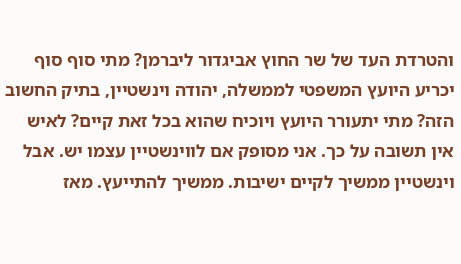והטרדת העד של שר החוץ אביגדור ליברמן? מתי סוף סוף יכריע היועץ המשפטי לממשלה, יהודה וינשטיין, בתיק החשוב הזה? מתי יתעורר היועץ ויוכיח שהוא בכל זאת קיים? לאיש אין תשובה על כך. אני מסופק אם לווינשטיין עצמו יש. אבל וינשטיין ממשיך לקיים ישיבות. ממשיך להתייעץ. מאז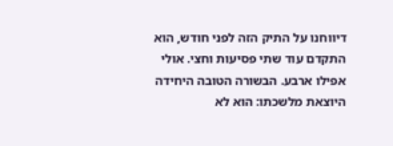דיווחנו על התיק הזה לפני חודש, הוא התקדם עוד שתי פסיעות וחצי. אולי אפילו ארבע. הבשורה הטובה היחידה היוצאת מלשכתו: הוא לא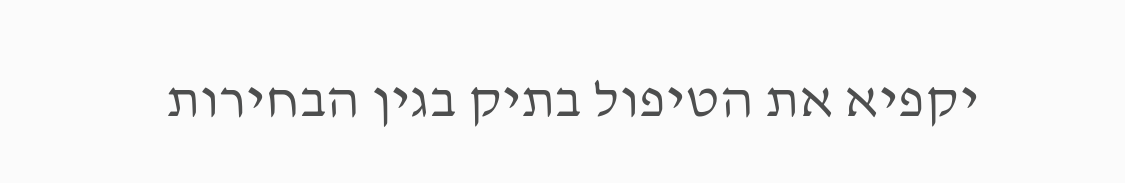יקפיא את הטיפול בתיק בגין הבחירות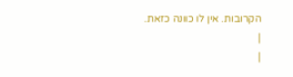הקרובות. אין לו כוונה כזאת.
|
|